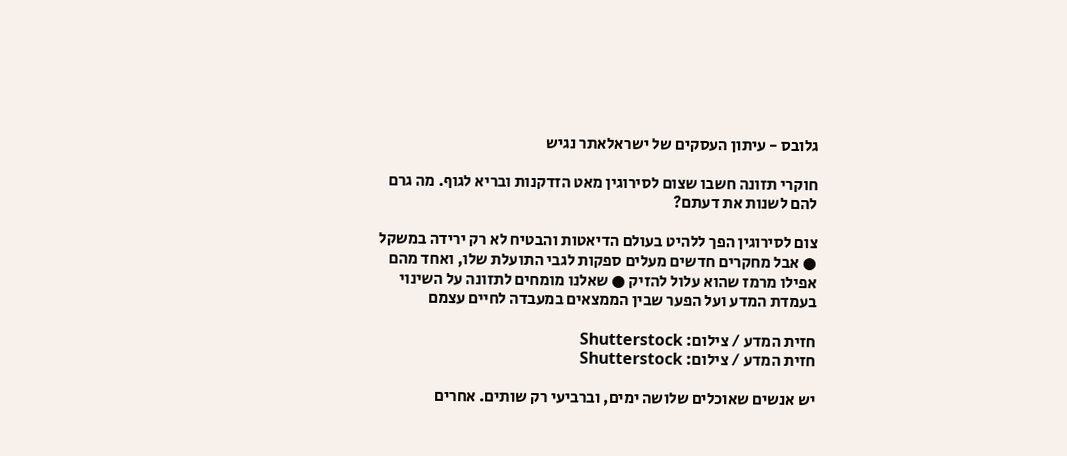גלובס - עיתון העסקים של ישראלאתר נגיש

חוקרי תזונה חשבו שצום לסירוגין מאט הזדקנות ובריא לגוף. מה גרם להם לשנות את דעתם?

צום לסירוגין הפך ללהיט בעולם הדיאטות והבטיח לא רק ירידה במשקל ● אבל מחקרים חדשים מעלים ספקות לגבי התועלת שלו, ואחד מהם אפילו מרמז שהוא עלול להזיק ● שאלנו מומחים לתזונה על השינוי בעמדת המדע ועל הפער שבין הממצאים במעבדה לחיים עצמם

חזית המדע / צילום: Shutterstock
חזית המדע / צילום: Shutterstock

יש אנשים שאוכלים שלושה ימים, וברביעי רק שותים. אחרים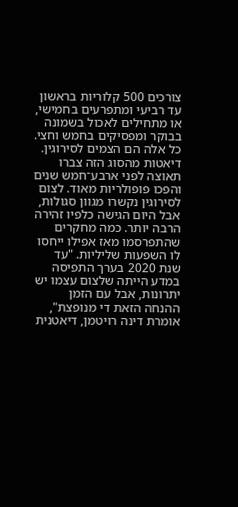צורכים 500 קלוריות בראשון עד רביעי ומתפרעים בחמישי, או מתחילים לאכול בשמונה בבוקר ומפסיקים בחמש וחצי. כל אלה הם הצמים לסירוגין. דיאטות מהסוג הזה צברו תאוצה לפני ארבע־חמש שנים והפכו פופולריות מאוד. לצום לסירוגין נקשרו מגוון סגולות, אבל היום הגישה כלפיו זהירה הרבה יותר. כמה מחקרים שהתפרסמו מאז אפילו ייחסו לו השפעות שליליות. "עד שנת 2020 בערך התפיסה במדע הייתה שלצום עצמו יש יתרונות, אבל עם הזמן ההנחה הזאת די מנופצת", אומרת דינה רויטמן, דיאטנית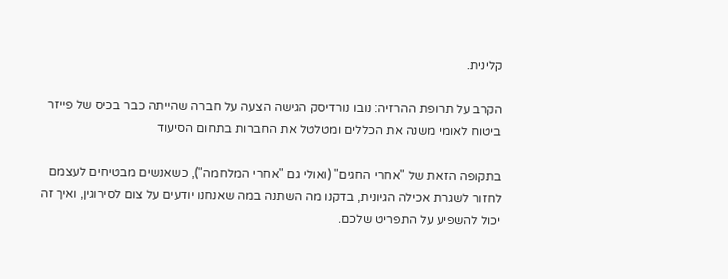קלינית.

הקרב על תרופת ההרזיה: נובו נורדיסק הגישה הצעה על חברה שהייתה כבר בכיס של פייזר
ביטוח לאומי משנה את הכללים ומטלטל את החברות בתחום הסיעוד

בתקופה הזאת של "אחרי החגים" (ואולי גם "אחרי המלחמה"), כשאנשים מבטיחים לעצמם לחזור לשגרת אכילה הגיונית, בדקנו מה השתנה במה שאנחנו יודעים על צום לסירוגין, ואיך זה יכול להשפיע על התפריט שלכם.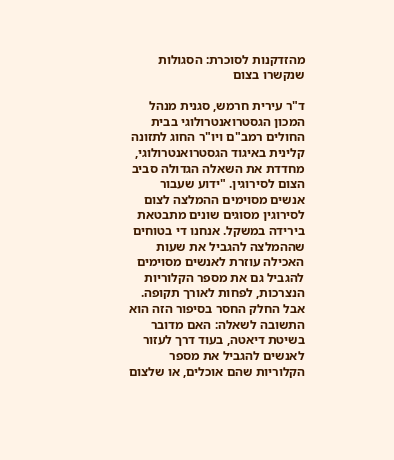מהזדקנות לסוכרת: הסגולות שנקשרו בצום

ד"ר עירית חרמש, סגנית מנהל המכון הגסטרואנטרולוגי בבית החולים רמב"ם ויו"ר החוג לתזונה קלינית באיגוד הגסטרואנטרולוגי, מחדדת את השאלה הגדולה סביב הצום לסירוגין. "ידוע שעבור אנשים מסוימים ההמלצה לצום לסירוגין מסוגים שונים מתבטאת בירידה במשקל. אנחנו די בטוחים שההמלצה להגביל את שעות האכילה עוזרת לאנשים מסוימים להגביל גם את מספר הקלוריות הנצרכות, לפחות לאורך תקופה. אבל החלק החסר בסיפור הזה הוא התשובה לשאלה: האם מדובר בשיטת דיאטה, בעוד דרך לעזור לאנשים להגביל את מספר הקלוריות שהם אוכלים, או שלצום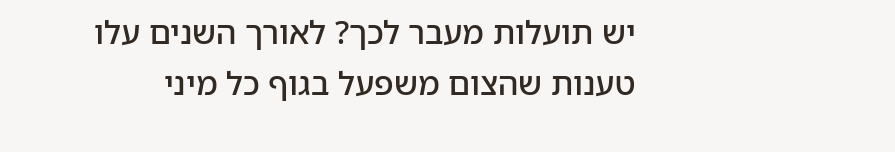יש תועלות מעבר לכך? לאורך השנים עלו טענות שהצום משפעל בגוף כל מיני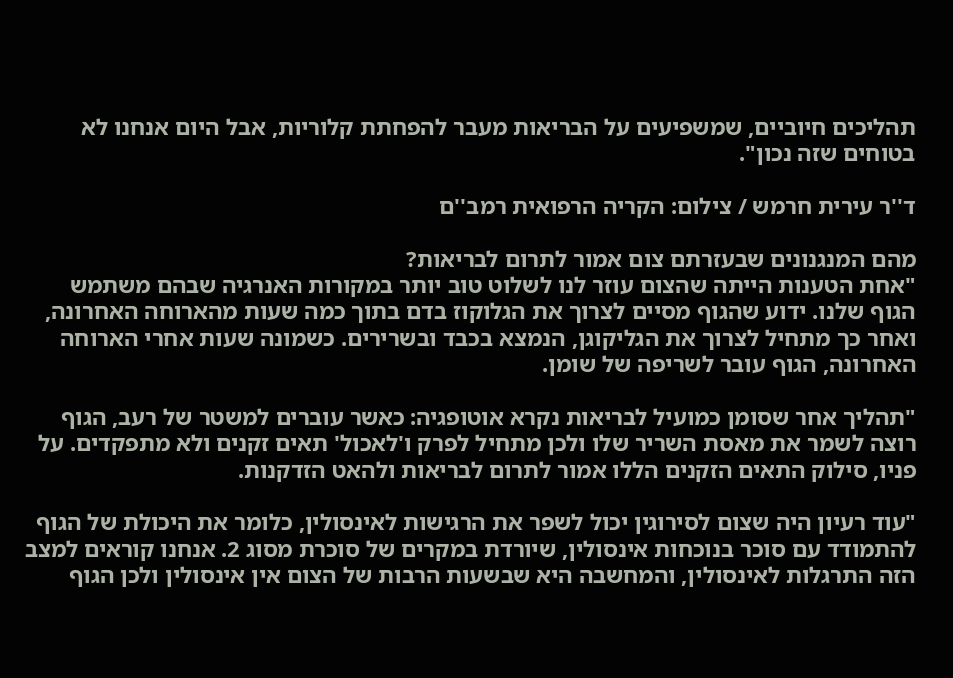תהליכים חיוביים, שמשפיעים על הבריאות מעבר להפחתת קלוריות, אבל היום אנחנו לא בטוחים שזה נכון".

ד''ר עירית חרמש / צילום: הקריה הרפואית רמב''ם

מהם המנגנונים שבעזרתם צום אמור לתרום לבריאות?
"אחת הטענות הייתה שהצום עוזר לנו לשלוט טוב יותר במקורות האנרגיה שבהם משתמש הגוף שלנו. ידוע שהגוף מסיים לצרוך את הגלוקוז בדם בתוך כמה שעות מהארוחה האחרונה, ואחר כך מתחיל לצרוך את הגליקוגן, הנמצא בכבד ובשרירים. כשמונה שעות אחרי הארוחה האחרונה, הגוף עובר לשריפה של שומן.

"תהליך אחר שסומן כמועיל לבריאות נקרא אוטופגיה: כאשר עוברים למשטר של רעב, הגוף רוצה לשמר את מאסת השריר שלו ולכן מתחיל לפרק ו'לאכול' תאים זקנים ולא מתפקדים. על פניו, סילוק התאים הזקנים הללו אמור לתרום לבריאות ולהאט הזדקנות.

"עוד רעיון היה שצום לסירוגין יכול לשפר את הרגישות לאינסולין, כלומר את היכולת של הגוף להתמודד עם סוכר בנוכחות אינסולין, שיורדת במקרים של סוכרת מסוג 2. אנחנו קוראים למצב הזה התרגלות לאינסולין, והמחשבה היא שבשעות הרבות של הצום אין אינסולין ולכן הגוף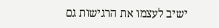ישיב לעצמו את הרגישות גם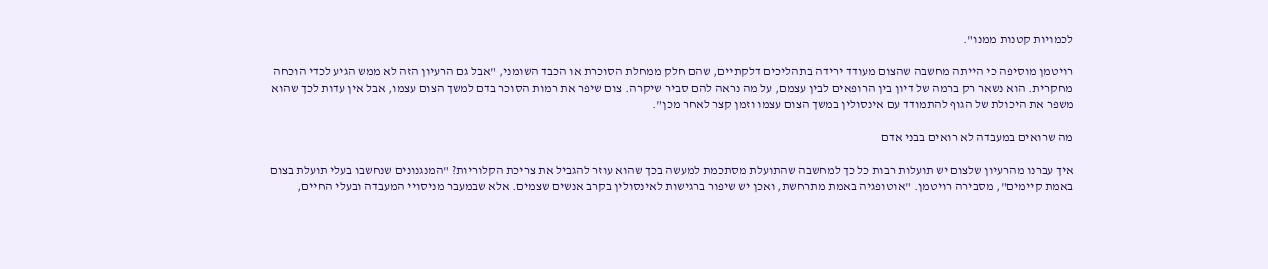לכמויות קטנות ממנו".

רויטמן מוסיפה כי הייתה מחשבה שהצום מעודד ירידה בתהליכים דלקתיים, שהם חלק ממחלת הסוכרת או הכבד השומני, "אבל גם הרעיון הזה לא ממש הגיע לכדי הוכחה מחקרית. הוא נשאר רק ברמה של דיון בין הרופאים לבין עצמם, על מה נראה להם סביר שיקרה. צום שיפר את רמות הסוכר בדם למשך הצום עצמו, אבל אין עדות לכך שהוא משפר את היכולת של הגוף להתמודד עם אינסולין במשך הצום עצמו וזמן קצר לאחר מכן".

מה שרואים במעבדה לא רואים בבני אדם

איך עברנו מהרעיון שלצום יש תועלות רבות כל כך למחשבה שהתועלת מסתכמת למעשה בכך שהוא עוזר להגביל את צריכת הקלוריות? "המנגנונים שנחשבו בעלי תועלת בצום באמת קיימים", מסבירה רויטמן. "אוטופגיה באמת מתרחשת, ואכן יש שיפור ברגישות לאינסולין בקרב אנשים שצמים. אלא שבמעבר מניסויי המעבדה ובעלי החיים,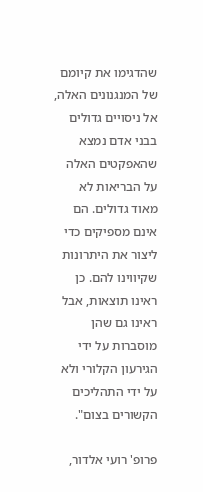שהדגימו את קיומם של המנגנונים האלה, אל ניסויים גדולים בבני אדם נמצא שהאפקטים האלה על הבריאות לא מאוד גדולים. הם אינם מספיקים כדי ליצור את היתרונות שקיווינו להם. כן ראינו תוצאות, אבל ראינו גם שהן מוסברות על ידי הגירעון הקלורי ולא על ידי התהליכים הקשורים בצום".

פרופ' רועי אלדור,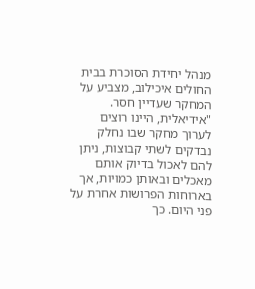מנהל יחידת הסוכרת בבית החולים איכילוב, מצביע על המחקר שעדיין חסר. "אידיאלית, היינו רוצים לערוך מחקר שבו נחלק נבדקים לשתי קבוצות, ניתן להם לאכול בדיוק אותם מאכלים ובאותן כמויות, אך בארוחות הפרושות אחרת על פני היום. כך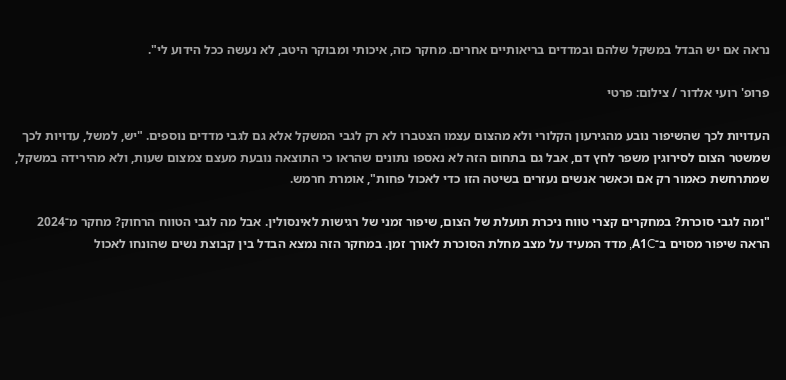נראה אם יש הבדל במשקל שלהם ובמדדים בריאותיים אחרים. מחקר כזה, איכותי ומבוקר היטב, לא נעשה ככל הידוע לי".

פרופ' רועי אלדור / צילום: פרטי

העדויות לכך שהשיפור נובע מהגירעון הקלורי ולא מהצום עצמו הצטברו לא רק לגבי המשקל אלא גם לגבי מדדים נוספים. "יש, למשל, עדויות לכך שמשטר הצום לסירוגין משפר לחץ דם, אבל גם בתחום הזה לא נאספו נתונים שהראו כי התוצאה נובעת מעצם צמצום שעות, ולא מהירידה במשקל, שמתרחשת כאמור רק אם וכאשר אנשים נעזרים בשיטה הזו כדי לאכול פחות", אומרת חרמש.

"ומה לגבי סוכרת? במחקרים קצרי טווח ניכרת תועלת של הצום, שיפור זמני של רגישות לאינסולין. אבל מה לגבי הטווח הרחוק? מחקר מ־2024 הראה שיפור מסוים ב־A1C, מדד המעיד על מצב מחלת הסוכרת לאורך זמן. במחקר הזה נמצא הבדל בין קבוצת נשים שהונחו לאכול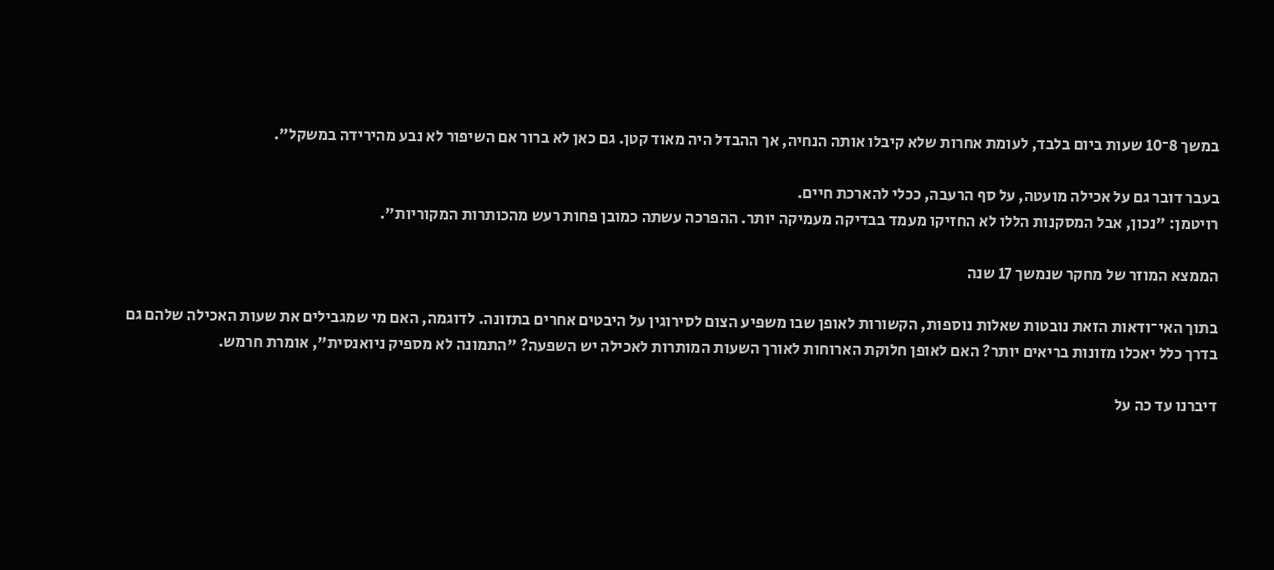במשך 8־10 שעות ביום בלבד, לעומת אחרות שלא קיבלו אותה הנחיה, אך ההבדל היה מאוד קטן. גם כאן לא ברור אם השיפור לא נבע מהירידה במשקל".

בעבר דובר גם על אכילה מועטה, על סף הרעבה, ככלי להארכת חיים.
רויטמן: "נכון, אבל המסקנות הללו לא החזיקו מעמד בבדיקה מעמיקה יותר. ההפרכה עשתה כמובן פחות רעש מהכותרות המקוריות".

הממצא המוזר של מחקר שנמשך 17 שנה

בתוך האי־ודאות הזאת נובטות שאלות נוספות, הקשורות לאופן שבו משפיע הצום לסירוגין על היבטים אחרים בתזונה. לדוגמה, האם מי שמגבילים את שעות האכילה שלהם גם בדרך כלל יאכלו מזונות בריאים יותר? האם לאופן חלוקת הארוחות לאורך השעות המותרות לאכילה יש השפעה? "התמונה לא מספיק ניואנסית", אומרת חרמש.

דיברנו עד כה על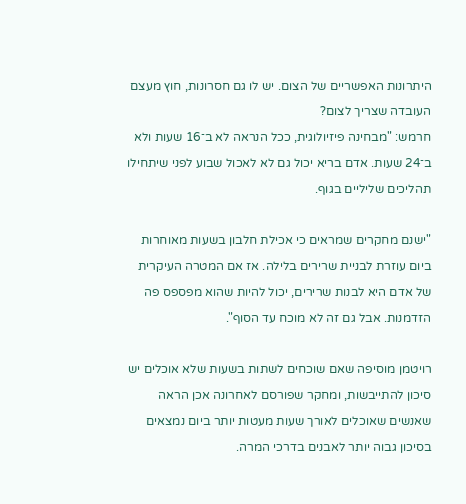היתרונות האפשריים של הצום. יש לו גם חסרונות, חוץ מעצם העובדה שצריך לצום?
חרמש: "מבחינה פיזיולוגית, ככל הנראה לא ב־16 שעות ולא ב־24 שעות. אדם בריא יכול גם לא לאכול שבוע לפני שיתחילו תהליכים שליליים בגוף.

"ישנם מחקרים שמראים כי אכילת חלבון בשעות מאוחרות ביום עוזרת לבניית שרירים בלילה. אז אם המטרה העיקרית של אדם היא לבנות שרירים, יכול להיות שהוא מפספס פה הזדמנות. אבל גם זה לא מוכח עד הסוף".

רויטמן מוסיפה שאם שוכחים לשתות בשעות שלא אוכלים יש סיכון להתייבשות, ומחקר שפורסם לאחרונה אכן הראה שאנשים שאוכלים לאורך שעות מעטות יותר ביום נמצאים בסיכון גבוה יותר לאבנים בדרכי המרה.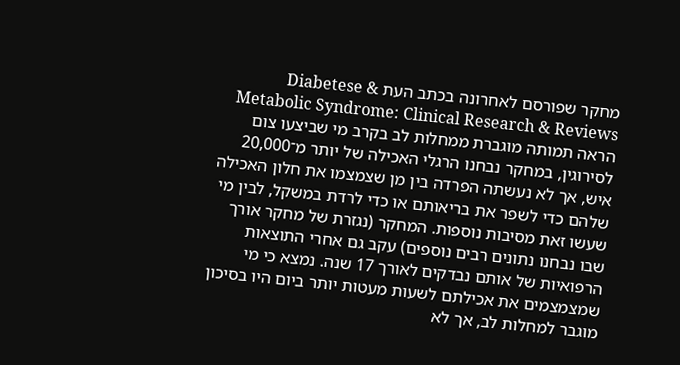מחקר שפורסם לאחרונה בכתב העת Diabetese & Metabolic Syndrome: Clinical Research & Reviews הראה תמותה מוגברת ממחלות לב בקרב מי שביצעו צום לסירוגין, במחקר נבחנו הרגלי האכילה של יותר מ־20,000 איש, אך לא נעשתה הפרדה בין מן שצמצמו את חלון האכילה שלהם כדי לשפר את בריאותם או כדי לרדת במשקל, לבין מי שעשו זאת מסיבות נוספות. המחקר (נגזרת של מחקר אורך שבו נבחנו נתונים רבים נוספים) עקב גם אחרי התוצאות הרפואיות של אותם נבדקים לאורך 17 שנה. נמצא כי מי שמצמצמים את אכילתם לשעות מעטות יותר ביום היו בסיכון מוגבר למחלות לב, אך לא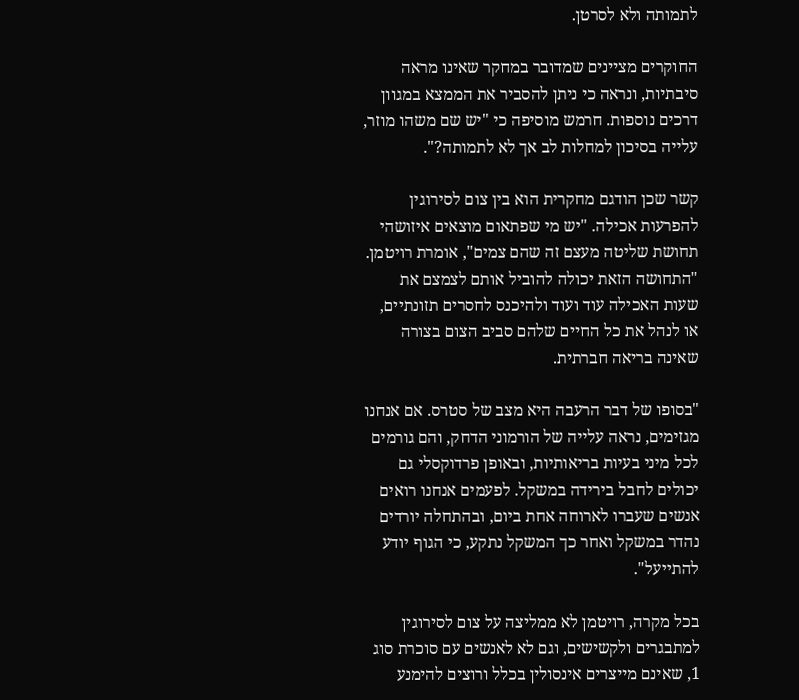לתמותה ולא לסרטן.

החוקרים מציינים שמדובר במחקר שאינו מראה סיבתיות, ונראה כי ניתן להסביר את הממצא במגוון דרכים נוספות. חרמש מוסיפה כי "יש שם משהו מוזר, עלייה בסיכון למחלות לב אך לא לתמותה?".

קשר שכן הודגם מחקרית הוא בין צום לסירוגין להפרעות אכילה. "יש מי שפתאום מוצאים איזושהי תחושת שליטה מעצם זה שהם צמים", אומרת רויטמן. "התחושה הזאת יכולה להוביל אותם לצמצם את שעות האכילה עוד ועוד ולהיכנס לחסרים תזונתיים, או לנהל את כל החיים שלהם סביב הצום בצורה שאינה בריאה חברתית.

"בסופו של דבר הרעבה היא מצב של סטרס. אם אנחנו מגזימים, נראה עלייה של הורמוני הדחק, והם גורמים לכל מיני בעיות בריאותיות, ובאופן פרדוקסלי גם יכולים לחבל בירידה במשקל. לפעמים אנחנו רואים אנשים שעברו לארוחה אחת ביום, ובהתחלה יורדים נהדר במשקל ואחר כך המשקל נתקע, כי הגוף יודע להתייעל".

בכל מקרה, רויטמן לא ממליצה על צום לסירוגין למתבגרים ולקשישים, וגם לא לאנשים עם סוכרת סוג 1, שאינם מייצרים אינסולין בכלל ורוצים להימנע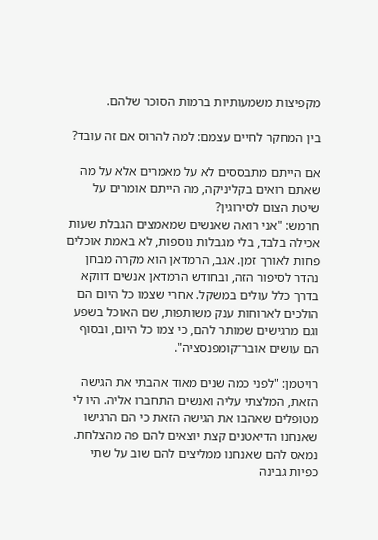מקפיצות משמעותיות ברמות הסוכר שלהם.

בין המחקר לחיים עצמם: למה להרוס אם זה עובד?

אם הייתם מתבססים לא על מאמרים אלא על מה שאתם רואים בקליניקה, מה הייתם אומרים על שיטת הצום לסירוגין?
חרמש: "אני רואה שאנשים שמאמצים הגבלת שעות אכילה בלבד, בלי מגבלות נוספות, לא באמת אוכלים פחות לאורך זמן. אגב, הרמדאן הוא מקרה מבחן נהדר לסיפור הזה, ובחודש הרמדאן אנשים דווקא בדרך כלל עולים במשקל. אחרי שצמו כל היום הם הולכים לארוחות ענק משותפות, שם האוכל בשפע וגם מרגישים שמותר להם, כי צמו כל היום, ובסוף הם עושים אובר־קומפנסציה".

רויטמן: "לפני כמה שנים מאוד אהבתי את הגישה הזאת, המלצתי עליה ואנשים התחברו אליה. היו לי מטופלים שאהבו את הגישה הזאת כי הם הרגישו שאנחנו הדיאטנים קצת יוצאים להם פה מהצלחת. נמאס להם שאנחנו ממליצים להם שוב על שתי כפיות גבינה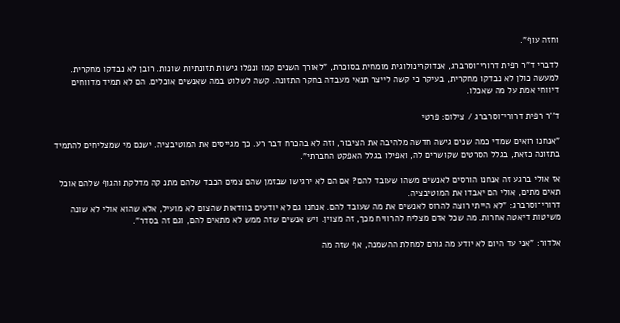וחזה עוף".

לדברי ד"ר רפית דרורי־וסרברג, אנדוקרינולוגית מומחית בסוכרת, "לאורך השנים קמו ונפלו גישות תזונתיות שונות. רובן לא נבדקו מחקרית. למעשה כולן לא נבדקו מחקרית, בעיקר כי קשה לייצר תנאי מעבדה בחקר התזונה. קשה לשלוט במה שאנשים אוכלים. הם לא תמיד מדווחים דיווחי אמת על מה שאכלו.

ד''ר רפית דרורי־וסרברג / צילום: פרטי

"אנחנו רואים שמדי כמה שנים גישה חדשה מלהיבה את הציבור, וזה לא בהכרח דבר רע. כך מגייסים את המוטיבציה. ישנם מי שמצליחים להתמיד בתזונה כזאת, בגלל הסרטים שקושרים לה, ואפילו בגלל האפקט החברתי".

אז אולי ברגע זה אנחנו הורסים לאנשים משהו שעובד להם? אם הם לא ירגישו שבזמן שהם צמים הכבד שלהם מתנ קה מדלקת והגוף שלהם אוכל תאים מתים, אולי הם יאבדו את המוטיבציה.
דרורי־וסרברג: "לא הייתי רוצה להרוס לאנשים את מה שעובד להם. אנחנו גם לא יודעים בוודאות שהצום לא מועיל, אלא שהוא אולי לא שונה משיטות דיאטה אחרות. מה שכל אדם מצליח להרוויח מכך, זה מצוין. ויש אנשים שזה ממש לא מתאים להם, וגם זה בסדר".

אלדור: "אני עד היום לא יודע מה גורם למחלת ההשמנה, אף שזה מה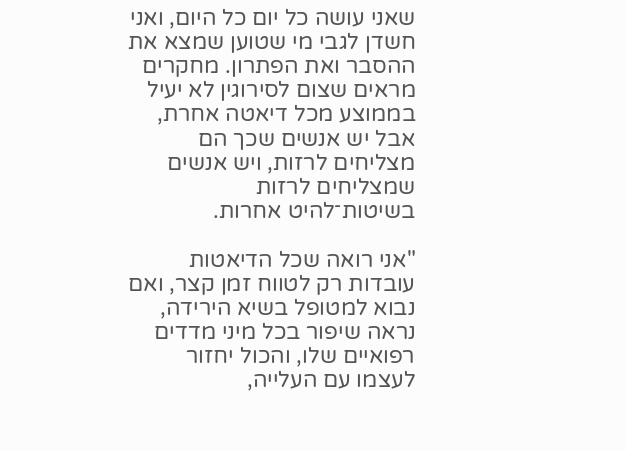שאני עושה כל יום כל היום, ואני חשדן לגבי מי שטוען שמצא את ההסבר ואת הפתרון. מחקרים מראים שצום לסירוגין לא יעיל בממוצע מכל דיאטה אחרת, אבל יש אנשים שכך הם מצליחים לרזות, ויש אנשים שמצליחים לרזות בשיטות־להיט אחרות.

"אני רואה שכל הדיאטות עובדות רק לטווח זמן קצר, ואם נבוא למטופל בשיא הירידה, נראה שיפור בכל מיני מדדים רפואיים שלו, והכול יחזור לעצמו עם העלייה,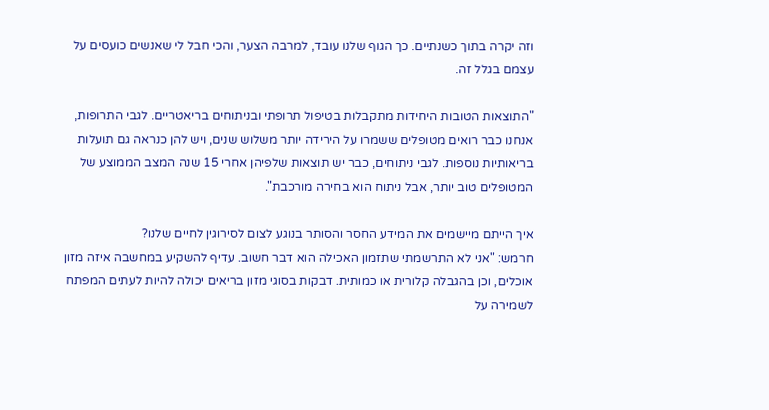וזה יקרה בתוך כשנתיים. כך הגוף שלנו עובד, למרבה הצער, והכי חבל לי שאנשים כועסים על עצמם בגלל זה.

"התוצאות הטובות היחידות מתקבלות בטיפול תרופתי ובניתוחים בריאטריים. לגבי התרופות, אנחנו כבר רואים מטופלים ששמרו על הירידה יותר משלוש שנים, ויש להן כנראה גם תועלות בריאותיות נוספות. לגבי ניתוחים, כבר יש תוצאות שלפיהן אחרי 15 שנה המצב הממוצע של המטופלים טוב יותר, אבל ניתוח הוא בחירה מורכבת".

איך הייתם מיישמים את המידע החסר והסותר בנוגע לצום לסירוגין לחיים שלנו?
חרמש: "אני לא התרשמתי שתזמון האכילה הוא דבר חשוב. עדיף להשקיע במחשבה איזה מזון אוכלים, וכן בהגבלה קלורית או כמותית. דבקות בסוגי מזון בריאים יכולה להיות לעתים המפתח לשמירה על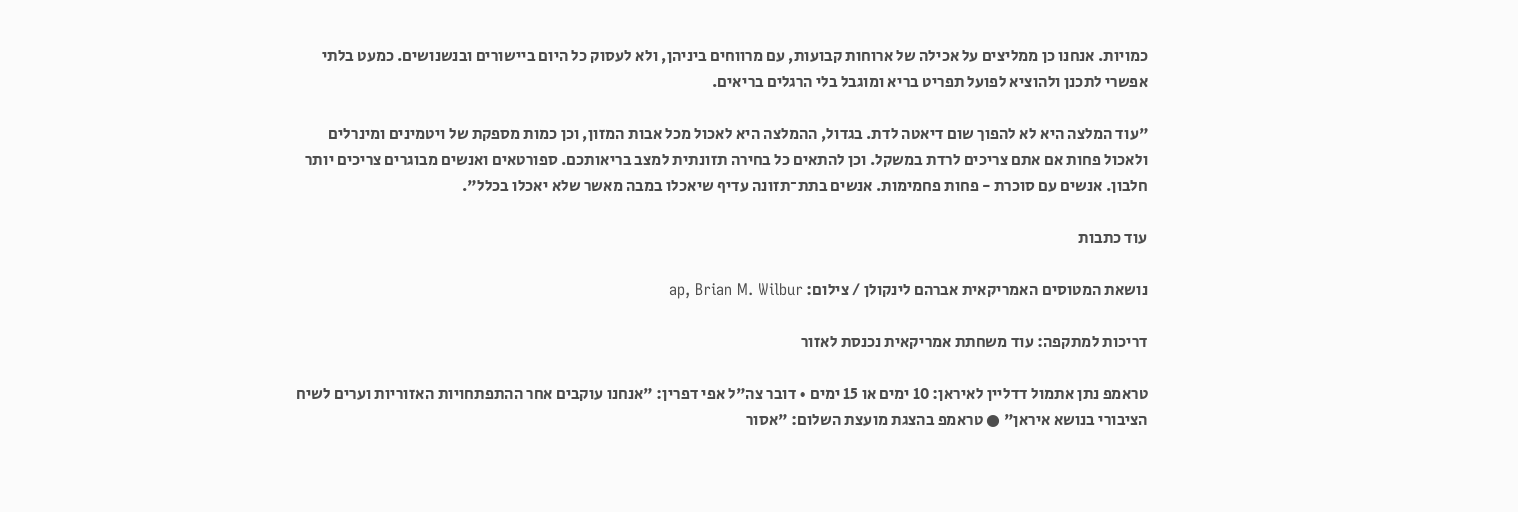כמויות. אנחנו כן ממליצים על אכילה של ארוחות קבועות, עם מרווחים ביניהן, ולא לעסוק כל היום ביישורים ובנשנושים. כמעט בלתי אפשרי לתכנן ולהוציא לפועל תפריט בריא ומוגבל בלי הרגלים בריאים.

"עוד המלצה היא לא להפוך שום דיאטה לדת. בגדול, ההמלצה היא לאכול מכל אבות המזון, וכן כמות מספקת של ויטמינים ומינרלים ולאכול פחות אם אתם צריכים לרדת במשקל. וכן להתאים כל בחירה תזונתית למצב בריאותכם. ספורטאים ואנשים מבוגרים צריכים יותר חלבון. אנשים עם סוכרת - פחות פחמימות. אנשים בתת־תזונה עדיף שיאכלו במבה מאשר שלא יאכלו בכלל".

עוד כתבות

נושאת המטוסים האמריקאית אברהם לינקולן / צילום: ap, Brian M. Wilbur

דריכות למתקפה: עוד משחתת אמריקאית נכנסת לאזור

טראמפ נתן אתמול דדליין לאיראן: 10 ימים או 15 ימים • דובר צה"ל אפי דפרין: "אנחנו עוקבים אחר ההתפתחויות האזוריות וערים לשיח הציבורי בנושא איראן" ● טראמפ בהצגת מועצת השלום: "אסור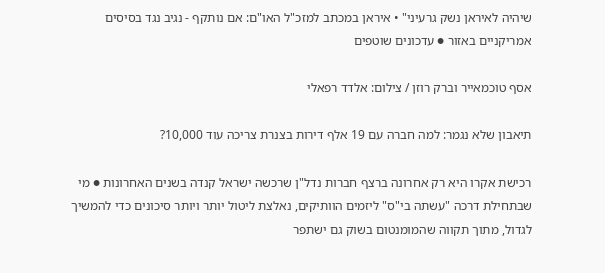שיהיה לאיראן נשק גרעיני" • איראן במכתב למזכ"ל האו"ם: אם נותקף - נגיב נגד בסיסים אמריקניים באזור ● עדכונים שוטפים

אסף טוכמאייר וברק רוזן / צילום: אלדד רפאלי

תיאבון שלא נגמר: למה חברה עם 19 אלף דירות בצנרת צריכה עוד 10,000?

רכישת אקרו היא רק אחרונה ברצף חברות נדל"ן שרכשה ישראל קנדה בשנים האחרונות ● מי שבתחילת דרכה "עשתה בי"ס" ליזמים הוותיקים, נאלצת ליטול יותר ויותר סיכונים כדי להמשיך לגדול, מתוך תקווה שהמומנטום בשוק גם ישתפר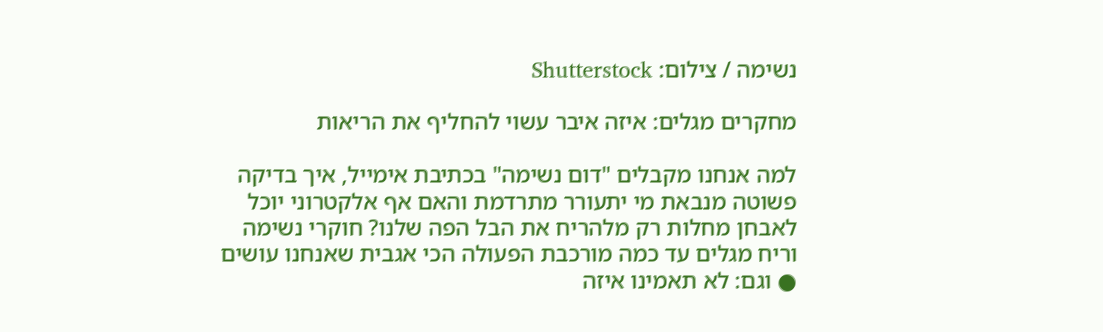נשימה / צילום: Shutterstock

מחקרים מגלים: איזה איבר עשוי להחליף את הריאות

למה אנחנו מקבלים "דום נשימה" בכתיבת אימייל, איך בדיקה פשוטה מנבאת מי יתעורר מתרדמת והאם אף אלקטרוני יוכל לאבחן מחלות רק מלהריח את הבל הפה שלנו? חוקרי נשימה וריח מגלים עד כמה מורכבת הפעולה הכי אגבית שאנחנו עושים ● וגם: לא תאמינו איזה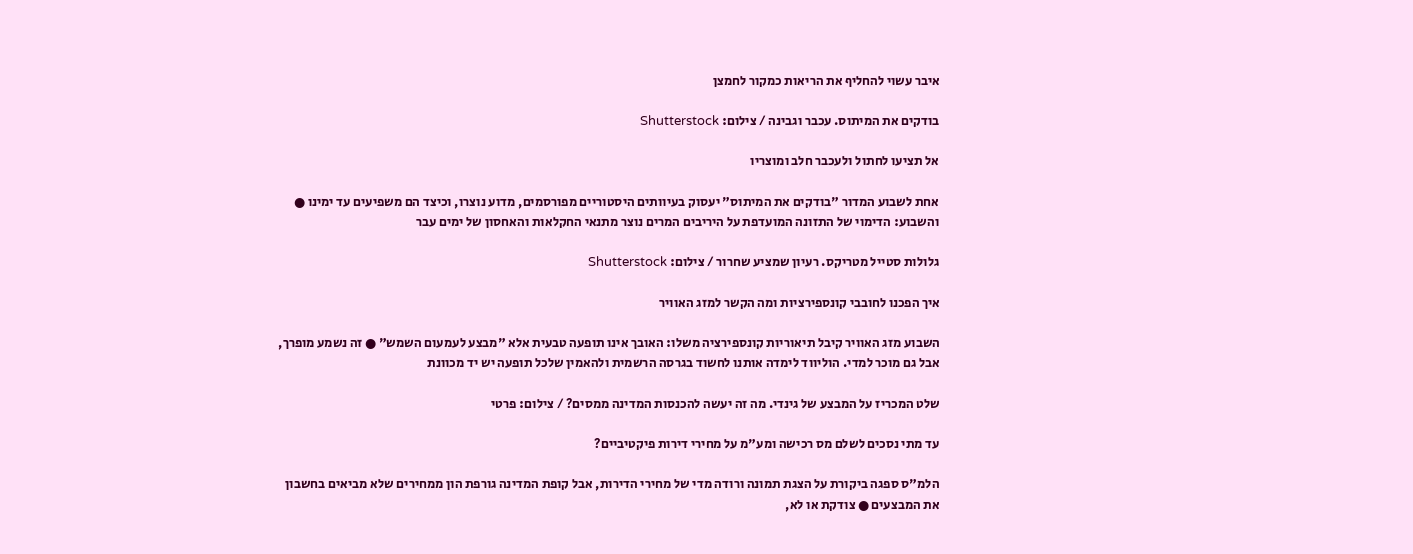איבר עשוי להחליף את הריאות כמקור לחמצן

בודקים את המיתוס. עכבר וגבינה / צילום: Shutterstock

אל תציעו לחתול ולעכבר חלב ומוצריו

אחת לשבוע המדור "בודקים את המיתוס" יעסוק בעיוותים היסטוריים מפורסמים, מדוע נוצרו, וכיצד הם משפיעים עד ימינו ● והשבוע: הדימוי של התזונה המועדפת על היריבים המרים נוצר מתנאי החקלאות והאחסון של ימים עבר

גלולות סטייל מטריקס. רעיון שמציע שחרור / צילום: Shutterstock

איך הפכנו לחובבי קונספירציות ומה הקשר למזג האוויר

השבוע מזג האוויר קיבל תיאוריות קונספירציה משלו: האובך אינו תופעה טבעית אלא "מבצע לעמעום השמש" ● זה נשמע מופרך, אבל גם מוכר למדי. הוליווד לימדה אותנו לחשוד בגרסה הרשמית ולהאמין שלכל תופעה יש יד מכוונת

שלט המכריז על המבצע של גינדי. מה זה יעשה להכנסות המדינה ממסים? / צילום: פרטי

עד מתי נסכים לשלם מס רכישה ומע"מ על מחירי דירות פיקטיביים?

הלמ"ס ספגה ביקורת על הצגת תמונה ורודה מדי של מחירי הדירות, אבל קופת המדינה גורפת הון ממחירים שלא מביאים בחשבון את המבצעים ● צודקת או לא,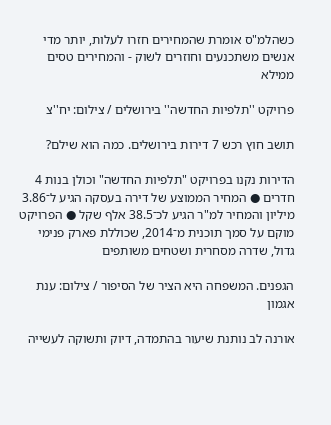כשהלמ"ס אומרת שהמחירים חזרו לעלות, יותר מדי אנשים משתכנעים וחוזרים לשוק - והמחירים טסים ממילא

פרויקט ''תלפיות החדשה'' בירושלים / צילום: יח''צ

תושב חוץ רכש 7 דירות בירושלים. כמה הוא שילם?

הדירות נקנו בפרויקט "תלפיות החדשה" וכולן בנות 4 חדרים ● המחיר הממוצע של דירה בעסקה הגיע ל־3.86 מיליון והמחיר למ"ר הגיע לכ־38.5 אלף שקל ● הפרויקט מוקם על סמך תוכנית מ־2014, שכוללת פארק פנימי גדול, שדרה מסחרית ושטחים משותפים

הגפנים. המשפחה היא הציר של הסיפור / צילום: ענת אגמון

אורנה לב נותנת שיעור בהתמדה, דיוק ותשוקה לעשייה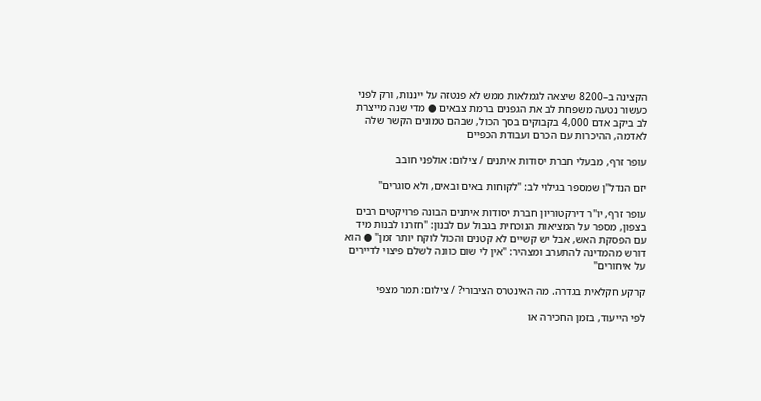הקצינה ב–8200 שיצאה לגמלאות ממש לא פנטזה על ייננות, ורק לפני כעשור נטעה משפחת לב את הגפנים ברמת צבאים ● מדי שנה מייצרת לב ביקב אדם 4,000 בקבוקים בסך הכול, שבהם טמונים הקשר שלה לאדמה, ההיכרות עם הכרם ועבודת הכפיים

עופר זרף, מבעלי חברת יסודות איתנים / צילום: אולפני חובב

יזם הנדל"ן שמספר בגילוי לב: "לקוחות באים ובאים, ולא סוגרים"

עופר זרף, יו"ר דירקטוריון חברת יסודות איתנים הבונה פרויקטים רבים בצפון, מספר על המציאות הנוכחית בגבול עם לבנון: "חזרנו לבנות מיד עם הפסקת האש, אבל יש קשיים לא קטנים והכול לוקח יותר זמן" ● הוא דורש מהמדינה להתערב ומצהיר: "אין לי שום כוונה לשלם פיצוי לדיירים על איחורים"

קרקע חקלאית בגדרה. מה האינטרס הציבורי? / צילום: תמר מצפי

לפי הייעוד, בזמן החכירה או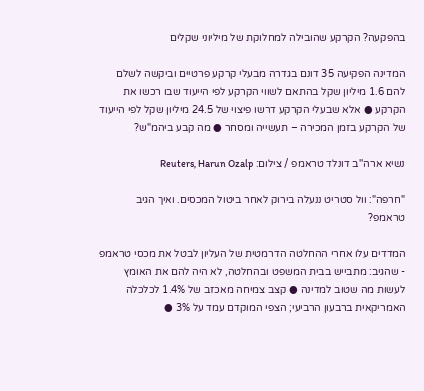בהפקעה? הקרקע שהובילה למחלוקת של מיליוני שקלים

המדינה הפקיעה 35 דונם בגדרה מבעלי קרקע פרטיים וביקשה לשלם להם 1.6 מיליון שקל בהתאם לשווי הקרקע לפי הייעוד שבו רכשו את הקרקע ● אלא שבעלי הקרקע דרשו פיצוי של 24.5 מיליון שקל לפי הייעוד של הקרקע בזמן המכירה – תעשייה ומסחר ● מה קבע ביהמ"ש?

נשיא ארה''ב דונלד טראמפ / צילום: Reuters, Harun Ozalp

"חרפה": וול סטריט ננעלה בירוק לאחר ביטול המכסים. ואיך הגיב טראמפ?

המדדים עלו אחרי ההחלטה הדרמטית של העליון לבטל את מכסי טראמפ - שהגיב: מתבייש בבית המשפט ובהחלטה, לא היה להם את האומץ לעשות מה שטוב למדינה ● קצב צמיחה מאכזב של 1.4% לכלכלה האמריקאית ברבעון הרביעי; הצפי המוקדם עמד על 3% ●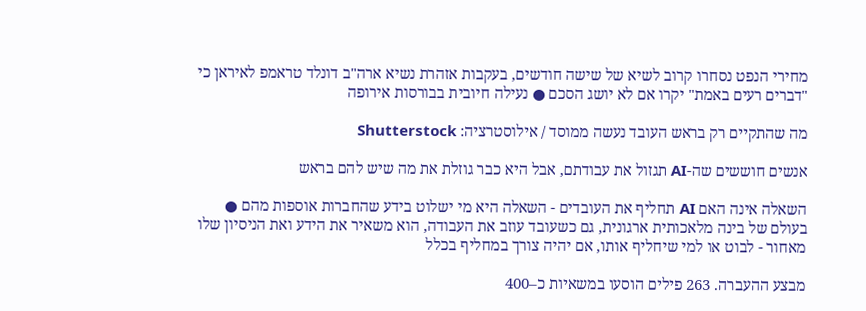מחירי הנפט נסחרו קרוב לשיא של שישה חודשים, בעקבות אזהרת נשיא ארה"ב דונלד טראמפ לאיראן כי "דברים רעים באמת" יקרו אם לא יושג הסכם ● נעילה חיובית בבורסות אירופה

מה שהתקיים רק בראש העובד נעשה ממוסד / אילוסטרציה: Shutterstock

אנשים חוששים שה-AI תגזול את עבודתם, אבל היא כבר גוזלת את מה שיש להם בראש

השאלה אינה האם AI תחליף את העובדים - השאלה היא מי ישלוט בידע שהחברות אוספות מהם ● בעולם של בינה מלאכותית ארגונית, גם כשעובד עוזב את העבודה, הוא משאיר את הידע ואת הניסיון שלו מאחור - לבוט או למי שיחליף אותו, אם יהיה צורך במחליף בכלל

מבצע ההעברה. 263 פילים הוסעו במשאיות כ–400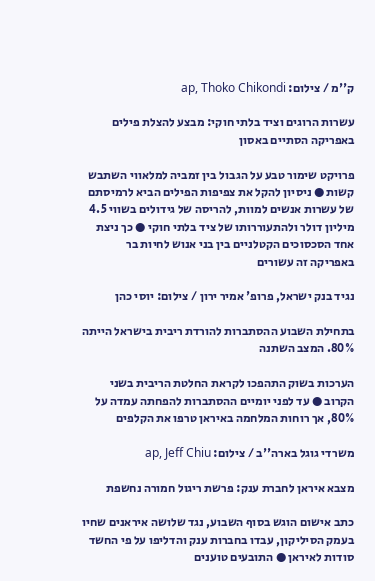ק''מ / צילום: ap, Thoko Chikondi

עשרות הרוגים וציד בלתי חוקי: מבצע להצלת פילים באפריקה הסתיים באסון

פרויקט שימור טבע על הגבול בין זמביה למלאווי השתבש קשות ● ניסיון להקל את צפיפות הפילים הביא לרמיסתם של עשרות אנשים למוות, להריסה של גידולים בשווי 4.5 מיליון דולר ולהתעוררותו של ציד בלתי חוקי ● כך ניצת אחד הסכסוכים הקטלניים בין בני אנוש לחיות בר באפריקה זה עשורים

נגיד בנק ישראל, פרופ' אמיר ירון / צילום: יוסי כהן

בתחילת השבוע ההסתברות להורדת ריבית בישראל הייתה 80%. המצב השתנה

הערכות בשוק התהפכו לקראת החלטת הריבית בשני הקרוב ● עד לפני יומיים ההסתברות להפחתה עמדה על 80%, אך רוחות המלחמה באיראן טרפו את הקלפים

משרדי גוגל בארה''ב / צילום: ap, Jeff Chiu

מצבא איראן לחברת ענק: פרשת ריגול חמורה נחשפת

כתב אישום הוגש בסוף השבוע, נגד שלושה איראנים שחיו בעמק הסיליקון, עבדו בחברות ענק והדליפו על פי החשד סודות לאיראן ● התובעים טוענים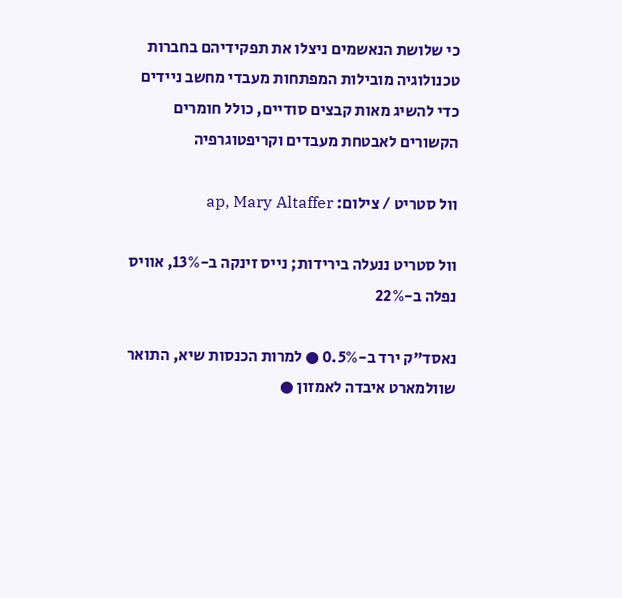כי שלושת הנאשמים ניצלו את תפקידיהם בחברות טכנולוגיה מובילות המפתחות מעבדי מחשב ניידים כדי להשיג מאות קבצים סודיים, כולל חומרים הקשורים לאבטחת מעבדים וקריפטוגרפיה

וול סטריט / צילום: ap, Mary Altaffer

וול סטריט ננעלה בירידות; נייס זינקה ב-13%, אוויס נפלה ב-22%

נאסד"ק ירד ב-0.5% ● למרות הכנסות שיא, התואר שוולמארט איבדה לאמזון ●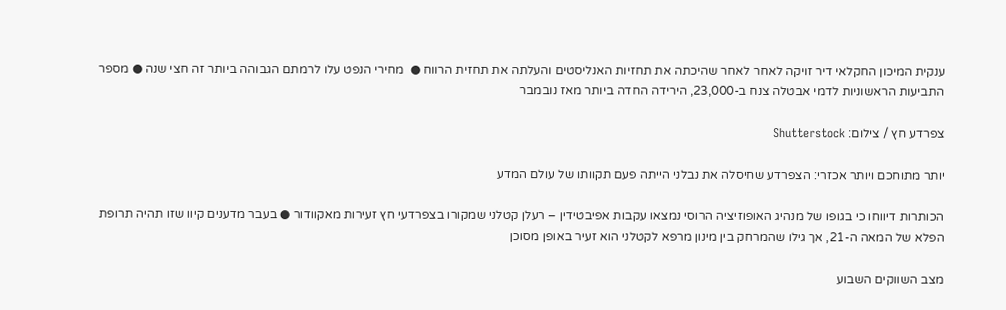ענקית המיכון החקלאי דיר זויקה לאחר לאחר שהיכתה את תחזיות האנליסטים והעלתה את תחזית הרווח ●  מחירי הנפט עלו לרמתם הגבוהה ביותר זה חצי שנה ● מספר התביעות הראשוניות לדמי אבטלה צנח ב-23,000, הירידה החדה ביותר מאז נובמבר

צפרדע חץ / צילום: Shutterstock

יותר מתוחכם ויותר אכזרי: הצפרדע שחיסלה את נבלני הייתה פעם תקוותו של עולם המדע

הכותרות דיווחו כי בגופו של מנהיג האופוזיציה הרוסי נמצאו עקבות אפיבטידין – רעלן קטלני שמקורו בצפרדעי חץ זעירות מאקוודור ● בעבר מדענים קיוו שזו תהיה תרופת הפלא של המאה ה-21, אך גילו שהמרחק בין מינון מרפא לקטלני הוא זעיר באופן מסוכן

מצב השווקים השבוע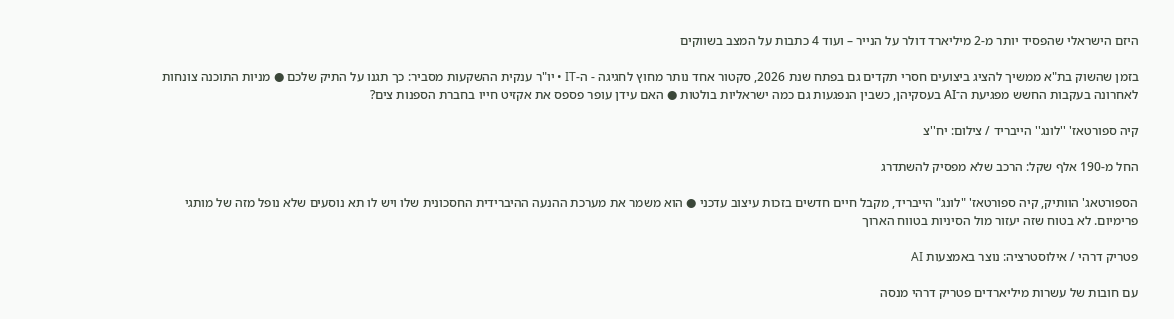היזם הישראלי שהפסיד יותר מ-2 מיליארד דולר על הנייר – ועוד 4 כתבות על המצב בשווקים

בזמן שהשוק בת"א ממשיך להציג ביצועים חסרי תקדים גם בפתח שנת 2026, סקטור אחד נותר מחוץ לחגיגה - ה-IT • יו"ר ענקית ההשקעות מסביר: כך תגנו על התיק שלכם ● מניות התוכנה צונחות לאחרונה בעקבות החשש מפגיעת ה־AI בעסקיהן, כשבין הנפגעות גם כמה ישראליות בולטות ● האם עידן עופר פספס את אקזיט חייו בחברת הספנות צים?

קיה ספורטאז' ''לונג'' הייבריד / צילום: יח''צ

החל מ-190 אלף שקל: הרכב שלא מפסיק להשתדרג

הספורטאג' הוותיק, קיה ספורטאז' "לונג" הייבריד, מקבל חיים חדשים בזכות עיצוב עדכני ● הוא משמר את מערכת ההנעה ההיברידית החסכונית שלו ויש לו תא נוסעים שלא נופל מזה של מותגי פרימיום. לא בטוח שזה יעזור מול הסיניות בטווח הארוך

פטריק דרהי / אילוסטרציה: נוצר באמצעות AI

עם חובות של עשרות מיליארדים פטריק דרהי מנסה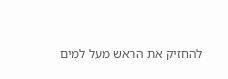להחזיק את הראש מעל למים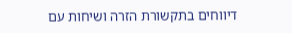דיווחים בתקשורת הזרה ושיחות עם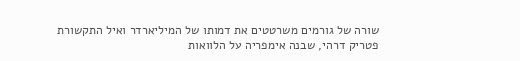שורה של גורמים משרטטים את דמותו של המיליארדר ואיל התקשורת פטריק דרהי, שבנה אימפריה על הלוואות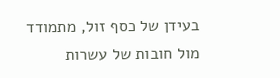בעידן של כסף זול, מתמודד מול חובות של עשרות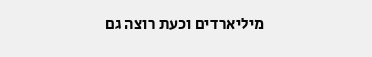מיליארדים וכעת רוצה גם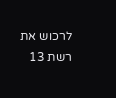לרכוש את רשת 13